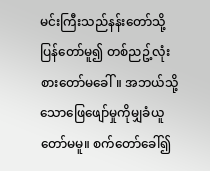မင်းကြီးသည်နန်းတော်သို့ပြန်တော်မူ၍ တစ်ညဥ့်လုံးစားတော်မခေါ်။ အဘယ်သို့ သောဖြေဖျော်မှုကိုမျှခံယူတော်မမူ။ စက်တော်ခေါ်၍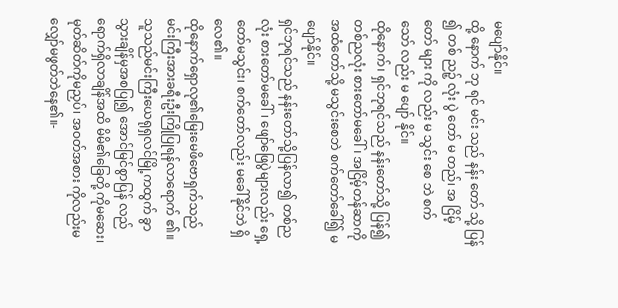မပျော်နိုင်။
ထို့ နောက် ဘု ရင် မင်း သည် နန်း တော် သို့ ပြန် ၍ တစ် ညဉ့် လုံး ပွဲ တော် မ တည်၊ အ ငြိမ့် တော် များ ကို လည်း မ သွင်း စေ ဘဲ စက် သော် လည်း မ ပျော် နိုင်။
ထိုနောက်၊ ရှင်ဘုရင်သည် နန်းတော်သို့ ပြန်၍ တစ်ညလုံး စားတော်မခေါ်၊ အငြိမ့်တန်ဆာကို အထံတော်သို့ မသွင်းစေဘဲ စက်တော်ခေါ်၍ မပျော်နိုင်။
ရှင်ဘုရင်သည် နန်းတော်သို့ပြန်လာ၍ တစ်ညလုံး စားတော်မခေါ်၊ ဖျော်ဖြေပွဲများလည်း ရှေ့တော်မသွင်း၊ စက်တော်လည်း မခေါ်နိုင်ဘဲ ရှိလေ၏။
ထိုနောက်ရှောလု၏မြေးမေဖိဗောရှက်သည် မင်းကြီးအားခရီးဦးကြိုပြုရန်လာရောက် ၏။ သူသည်မင်းကြီးယေရုရှလင်မြို့ကထွက် ခွာသွားချိန်မှအစပြု၍ အောင်မြင်စွာပြန် လည်ရောက်ရှိလာချိန်အထိ မိမိ၏ခြေတို့ ကိုမဆေး၊ မုတ်ဆိတ်ကိုမညှပ်၊ အဝတ်အစား ကိုလည်းမလျှော်မဖွတ်ဘဲနေ၏။-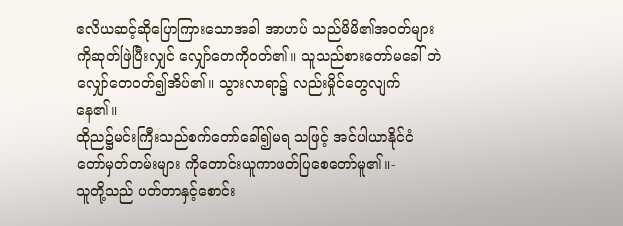ဧလိယဆင့်ဆိုပြောကြားသောအခါ အာဟပ် သည်မိမိ၏အဝတ်များကိုဆုတ်ဖြဲပြီးလျှင် လျှော်တေကိုဝတ်၏။ သူသည်စားတော်မခေါ် ဘဲလျှော်တေဝတ်၍အိပ်၏။ သွားလာရာ၌ လည်းမှိုင်တွေလျက်နေ၏။
ထိုည၌မင်းကြီးသည်စက်တော်ခေါ်၍မရ သဖြင့် အင်ပါယာနိုင်ငံတော်မှတ်တမ်းများ ကိုတောင်းယူကာဖတ်ပြစေတော်မူ၏။-
သူတို့သည် ပတ်တာနှင့်စောင်း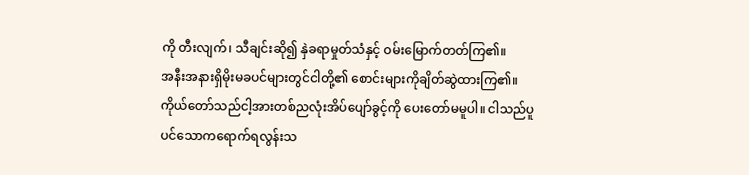ကို တီးလျက်၊ သီချင်းဆို၍ နှဲခရာမှုတ်သံနှင့် ဝမ်းမြောက်တတ်ကြ၏။
အနီးအနားရှိမိုးမခပင်များတွင်ငါတို့၏ စောင်းများကိုချိတ်ဆွဲထားကြ၏။
ကိုယ်တော်သည်ငါ့အားတစ်ညလုံးအိပ်ပျော်ခွင့်ကို ပေးတော်မမူပါ။ ငါသည်ပူပင်သောကရောက်ရလွန်းသ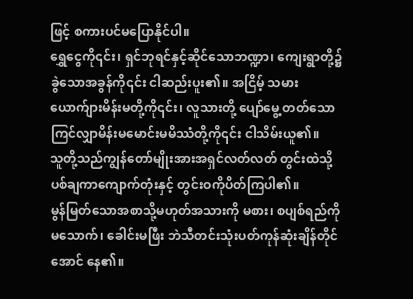ဖြင့် စကားပင်မပြောနိုင်ပါ။
ရွှေငွေကို၎င်း၊ ရှင်ဘုရင်နှင့်ဆိုင်သောဘဏ္ဍာ၊ ကျေးရွာတို့၌ ခွဲသောအခွန်ကို၎င်း ငါဆည်းပူး၏။ အငြိမ့် သမားယောက်ျားမိန်းမတို့ကို၎င်း၊ လူသားတို့ ပျော်မွေ့ တတ်သော ကြင်လျှာမိန်းမမောင်းမမိဿံတို့ကို၎င်း ငါသိမ်းယူ၏။
သူတို့သည်ကျွန်တော်မျိုးအားအရှင်လတ်လတ် တွင်းထဲသို့ပစ်ချကာကျောက်တုံးနှင့် တွင်းဝကိုပိတ်ကြပါ၏။
မွန်မြတ်သောအစာသို့မဟုတ်အသားကို မစား၊ စပျစ်ရည်ကိုမသောက်၊ ခေါင်းမဖြီး ဘဲသီတင်းသုံးပတ်ကုန်ဆုံးချိန်တိုင်အောင် နေ၏။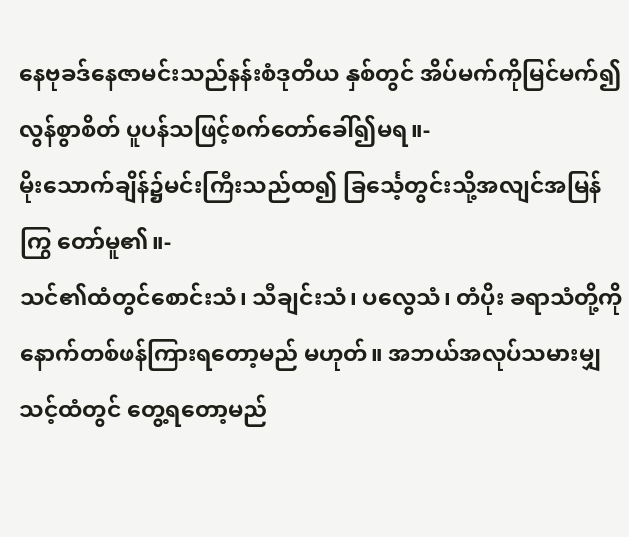နေဗုခဒ်နေဇာမင်းသည်နန်းစံဒုတိယ နှစ်တွင် အိပ်မက်ကိုမြင်မက်၍လွန်စွာစိတ် ပူပန်သဖြင့်စက်တော်ခေါ်၍မရ။-
မိုးသောက်ချိန်၌မင်းကြီးသည်ထ၍ ခြင်္သေ့တွင်းသို့အလျင်အမြန်ကြွ တော်မူ၏။-
သင်၏ထံတွင်စောင်းသံ၊ သီချင်းသံ၊ ပလွေသံ၊ တံပိုး ခရာသံတို့ကိုနောက်တစ်ဖန်ကြားရတော့မည် မဟုတ်။ အဘယ်အလုပ်သမားမျှသင့်ထံတွင် တွေ့ရတော့မည်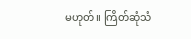မဟုတ်။ ကြိတ်ဆုံသံ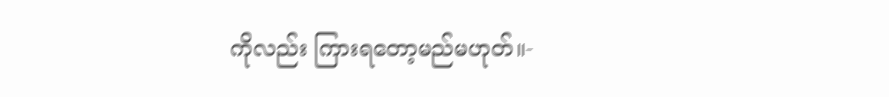ကိုလည်း ကြားရတော့မည်မဟုတ်။-